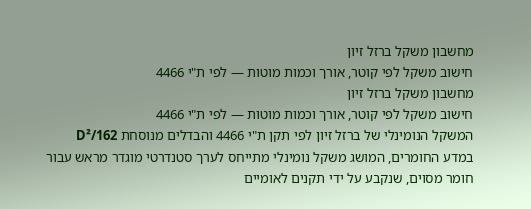מחשבון משקל ברזל זיון
חישוב משקל לפי קוטר, אורך וכמות מוטות — לפי ת"י 4466
מחשבון משקל ברזל זיון
חישוב משקל לפי קוטר, אורך וכמות מוטות — לפי ת"י 4466
המשקל הנומינלי של ברזל זיון לפי תקן ת"י 4466 והבדלים מנוסחת D²/162
במדע החומרים, המושג משקל נומינלי מתייחס לערך סטנדרטי מוגדר מראש עבור חומר מסוים, שנקבע על ידי תקנים לאומיים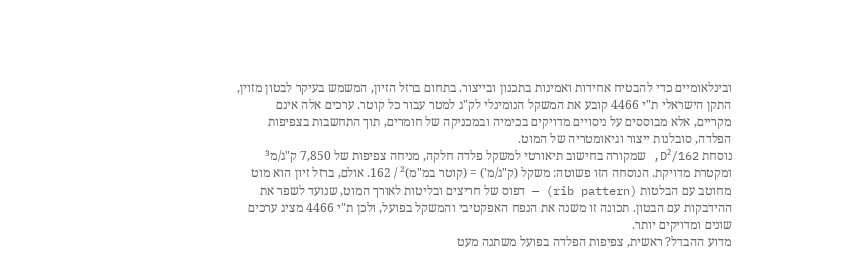ובינלאומיים כדי להבטיח אחידות ואמינות בתכנון ובייצור. בתחום ברזל הזיון, המשמש בעיקר לבטון מזוין, התקן הישראלי ת"י 4466 קובע את המשקל הנומינלי לק"ג למטר עבור כל קוטר. ערכים אלה אינם מקריים, אלא מבוססים על ניסויים מדויקים בכימיה ובמכניקה של חומרים, תוך התחשבות בצפיפות הפלדה, סובלנות ייצור וגיאומטריה של המוט.
נוסחת D²/162, שמקורה בחישוב תיאורטי למשקל פלדה חלקה, מניחה צפיפות של 7,850 ק"ג/מ³ ומקטרת מדויקת. הנוסחה הזו פשוטה: משקל (ק"ג/מ') = (קוטר במ"מ)² / 162. אולם, ברזל זיון הוא מוט מחוטב עם הבלטות (rib pattern) — דפוס של חריצים ובליטות לאורך המוט, שנועד לשפר את ההידבקות עם הבטון. תכונה זו משנה את הנפח האפקטיבי והמשקל בפועל, ולכן ת"י 4466 מציג ערכים שונים ומדויקים יותר.
מדוע ההבדל? ראשית, צפיפות הפלדה בפועל משתנה מעט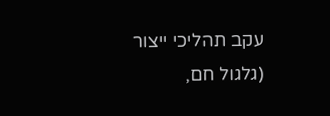עקב תהליכי ייצור (גלגול חם,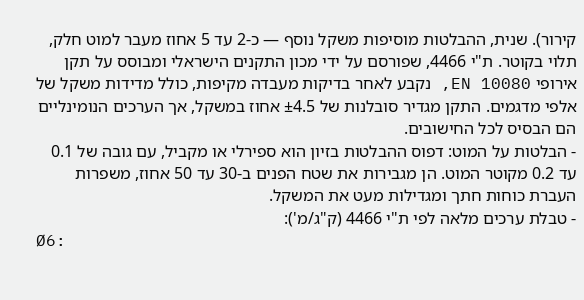קירור). שנית, ההבלטות מוסיפות משקל נוסף — כ-2 עד 5 אחוז מעבר למוט חלק, תלוי בקוטר. ת"י 4466, שפורסם על ידי מכון התקנים הישראלי ומבוסס על תקן אירופי EN 10080, נקבע לאחר בדיקות מעבדה מקיפות, כולל מדידות משקל של אלפי מדגמים. התקן מגדיר סובלנות של ±4.5 אחוז במשקל, אך הערכים הנומינליים הם הבסיס לכל החישובים.
- הבלטות על המוט: דפוס ההבלטות בזיון הוא ספירלי או מקביל, עם גובה של 0.1 עד 0.2 מקוטר המוט. הן מגבירות את שטח הפנים ב-30 עד 50 אחוז, משפרות העברת כוחות חתך ומגדילות מעט את המשקל.
- טבלת ערכים מלאה לפי ת"י 4466 (ק"ג/מ'):
Ø6: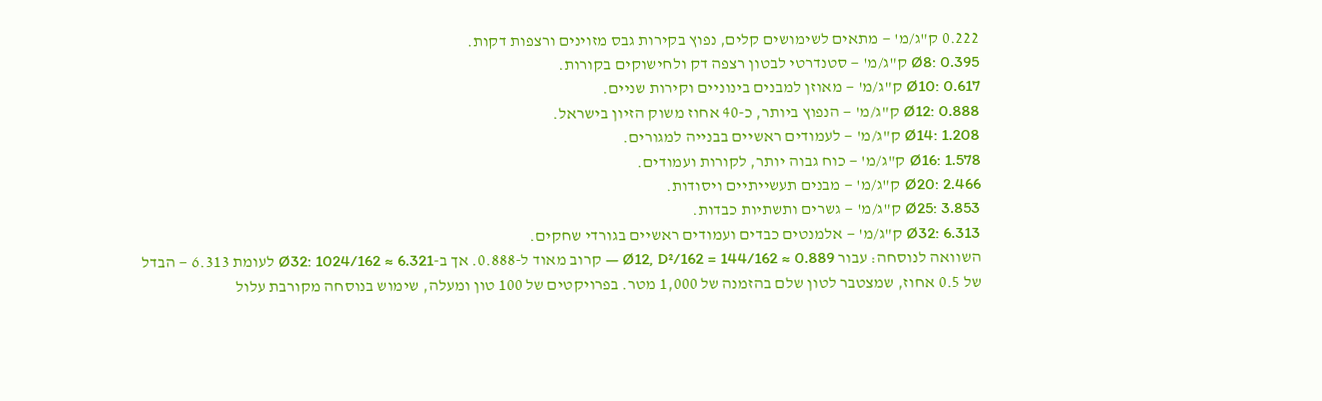0.222 ק"ג/מ' — מתאים לשימושים קלים, נפוץ בקירות גבס מזוינים ורצפות דקות.
Ø8: 0.395 ק"ג/מ' — סטנדרטי לבטון רצפה דק ולחישוקים בקורות.
Ø10: 0.617 ק"ג/מ' — מאוזן למבנים בינוניים וקירות שניים.
Ø12: 0.888 ק"ג/מ' — הנפוץ ביותר, כ-40 אחוז משוק הזיון בישראל.
Ø14: 1.208 ק"ג/מ' — לעמודים ראשיים בבנייה למגורים.
Ø16: 1.578 ק"ג/מ' — כוח גבוה יותר, לקורות ועמודים.
Ø20: 2.466 ק"ג/מ' — מבנים תעשייתיים ויסודות.
Ø25: 3.853 ק"ג/מ' — גשרים ותשתיות כבדות.
Ø32: 6.313 ק"ג/מ' — אלמנטים כבדים ועמודים ראשיים בגורדי שחקים.
השוואה לנוסחה: עבור Ø12, D²/162 = 144/162 ≈ 0.889 — קרוב מאוד ל-0.888. אך ב-Ø32: 1024/162 ≈ 6.321 לעומת 6.313 — הבדל של 0.5 אחוז, שמצטבר לטון שלם בהזמנה של 1,000 מטר. בפרויקטים של 100 טון ומעלה, שימוש בנוסחה מקורבת עלול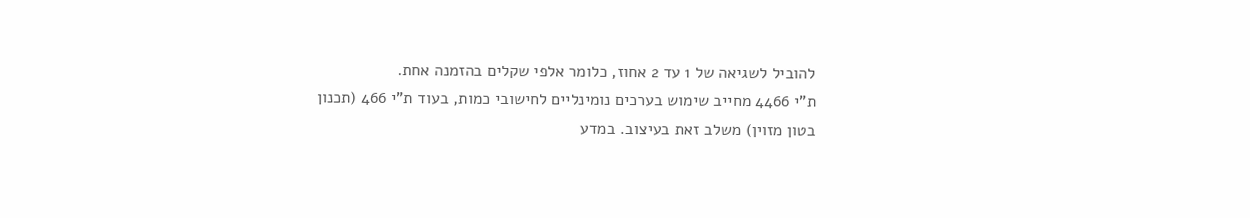להוביל לשגיאה של 1 עד 2 אחוז, כלומר אלפי שקלים בהזמנה אחת.
ת"י 4466 מחייב שימוש בערכים נומינליים לחישובי כמות, בעוד ת"י 466 (תכנון בטון מזוין) משלב זאת בעיצוב. במדע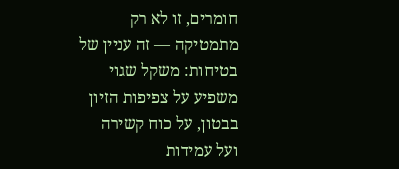חומרים, זו לא רק מתמטיקה — זה עניין של בטיחות: משקל שגוי משפיע על צפיפות הזיון בבטון, על כוח קשירה ועל עמידות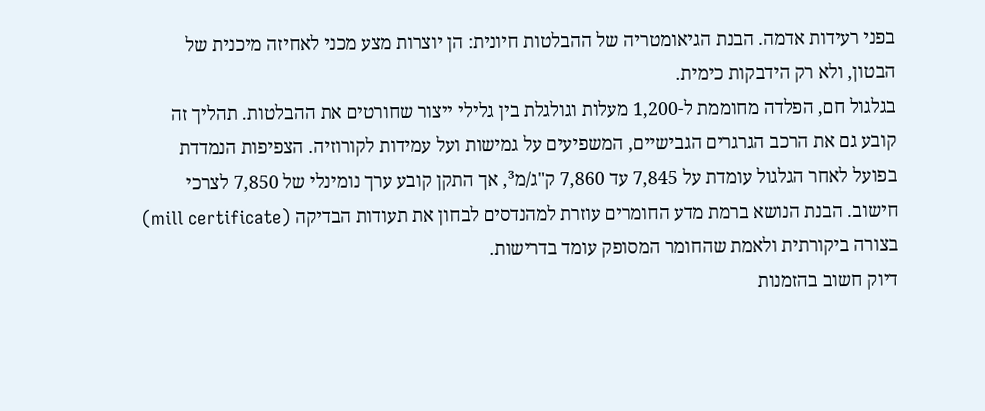בפני רעידות אדמה. הבנת הגיאומטריה של ההבלטות חיונית: הן יוצרות מצע מכני לאחיזה מיכנית של הבטון, ולא רק הידבקות כימית.
בגלגול חם, הפלדה מחוממת ל-1,200 מעלות וגולגלת בין גלילי ייצור שחורטים את ההבלטות. תהליך זה קובע גם את הרכב הגרגרים הגבישיים, המשפיעים על גמישות ועל עמידות לקורוזיה. הצפיפות הנמדדת בפועל לאחר הגלגול עומדת על 7,845 עד 7,860 ק"ג/מ³, אך התקן קובע ערך נומינלי של 7,850 לצרכי חישוב. הבנת הנושא ברמת מדע החומרים עוזרת למהנדסים לבחון את תעודות הבדיקה (mill certificate) בצורה ביקורתית ולאמת שהחומר המסופק עומד בדרישות.
דיוק חשוב בהזמנות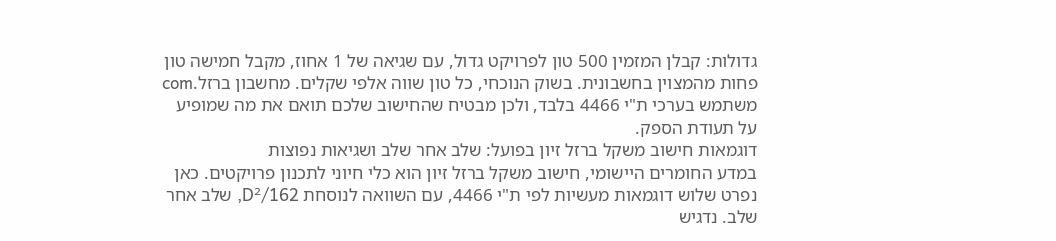גדולות: קבלן המזמין 500 טון לפרויקט גדול, עם שגיאה של 1 אחוז, מקבל חמישה טון פחות מהמצוין בחשבונית. בשוק הנוכחי, כל טון שווה אלפי שקלים. מחשבון ברזל.com משתמש בערכי ת"י 4466 בלבד, ולכן מבטיח שהחישוב שלכם תואם את מה שמופיע על תעודת הספק.
דוגמאות חישוב משקל ברזל זיון בפועל: שלב אחר שלב ושגיאות נפוצות
במדע החומרים היישומי, חישוב משקל ברזל זיון הוא כלי חיוני לתכנון פרויקטים. כאן נפרט שלוש דוגמאות מעשיות לפי ת"י 4466, עם השוואה לנוסחת D²/162, שלב אחר שלב. נדגיש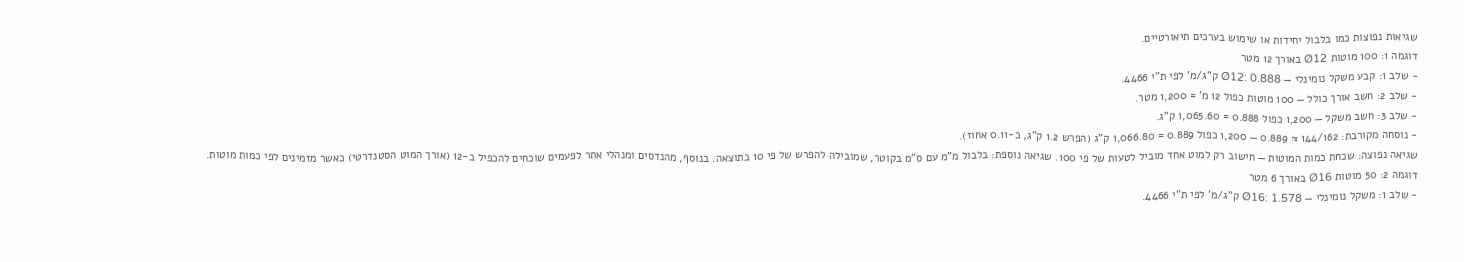שגיאות נפוצות כמו בלבול יחידות או שימוש בערכים תיאורטיים.
דוגמה 1: 100 מוטות Ø12 באורך 12 מטר
- שלב 1: קבע משקל נומינלי — Ø12: 0.888 ק"ג/מ' לפי ת"י 4466.
- שלב 2: חשב אורך כולל — 100 מוטות כפול 12 מ' = 1,200 מטר.
- שלב 3: חשב משקל — 1,200 כפול 0.888 = 1,065.60 ק"ג.
- נוסחה מקורבת: 144/162 ≈ 0.889 — 1,200 כפול 0.889 = 1,066.80 ק"ג (הפרש 1.2 ק"ג, כ-0.11 אחוז).
שגיאה נפוצה: שכחת כמות המוטות — חישוב רק למוט אחד מוביל לטעות של פי 100. שגיאה נוספת: בלבול מ"מ עם ס"מ בקוטר, שמובילה להפרש של פי 10 בתוצאה. בנוסף, מהנדסים ומנהלי אתר לפעמים שוכחים להכפיל ב-12 (אורך המוט הסטנדרטי) כאשר מזמינים לפי כמות מוטות.
דוגמה 2: 50 מוטות Ø16 באורך 6 מטר
- שלב 1: משקל נומינלי — Ø16: 1.578 ק"ג/מ' לפי ת"י 4466.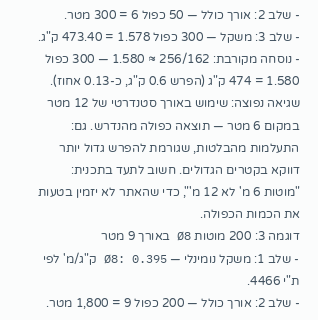- שלב 2: אורך כולל — 50 כפול 6 = 300 מטר.
- שלב 3: משקל — 300 כפול 1.578 = 473.40 ק"ג.
- נוסחה מקורבת: 256/162 ≈ 1.580 — 300 כפול 1.580 = 474 ק"ג (הפרש 0.6 ק"ג, כ-0.13 אחוז).
שגיאה נפוצה: שימוש באורך סטנדרטי של 12 מטר במקום 6 מטר — תוצאה כפולה מהנדרש. גם: התעלמות מהבלטות, שגורמת להפרש גדול יותר דווקא בקטרים הגדולים. חשוב לתעד בתכנית: "מוטות 6 מ' לא 12 מ'", כדי שהאתר לא יזמין בטעות את הכמות הכפולה.
דוגמה 3: 200 מוטות Ø8 באורך 9 מטר
- שלב 1: משקל נומינלי — Ø8: 0.395 ק"ג/מ' לפי ת"י 4466.
- שלב 2: אורך כולל — 200 כפול 9 = 1,800 מטר.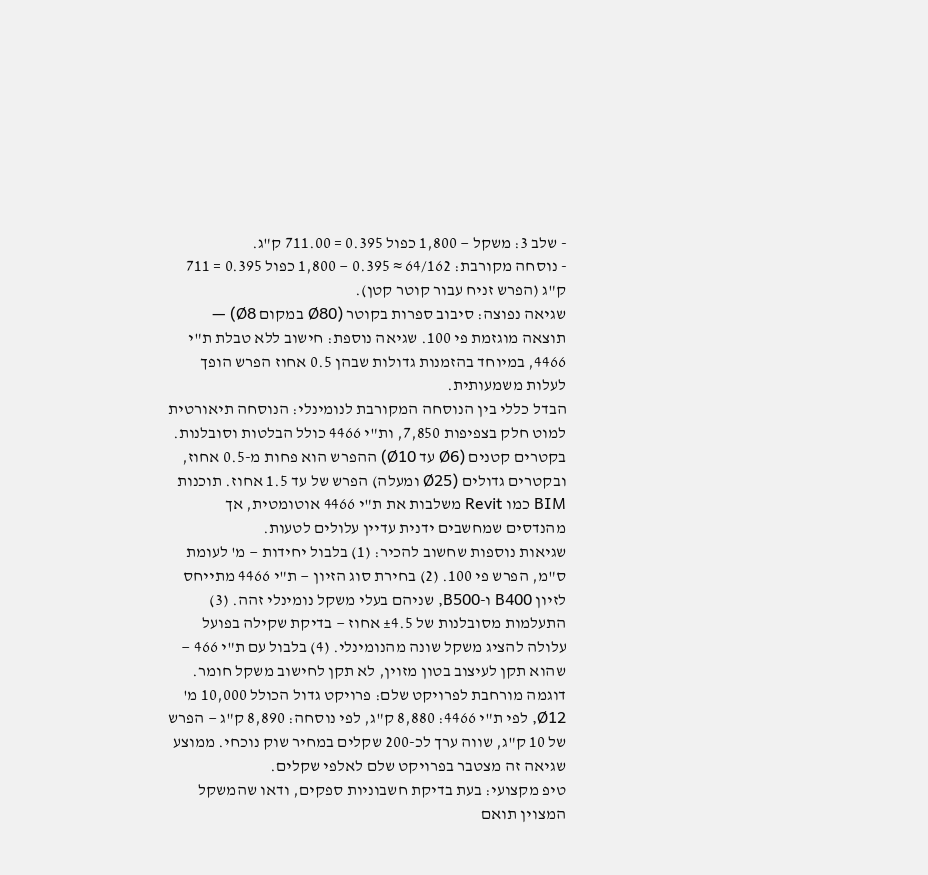- שלב 3: משקל — 1,800 כפול 0.395 = 711.00 ק"ג.
- נוסחה מקורבת: 64/162 ≈ 0.395 — 1,800 כפול 0.395 = 711 ק"ג (הפרש זניח עבור קוטר קטן).
שגיאה נפוצה: סיבוב ספרות בקוטר (Ø80 במקום Ø8) — תוצאה מוגזמת פי 100. שגיאה נוספת: חישוב ללא טבלת ת"י 4466, במיוחד בהזמנות גדולות שבהן 0.5 אחוז הפרש הופך לעלות משמעותית.
הבדל כללי בין הנוסחה המקורבת לנומינלי: הנוסחה תיאורטית למוט חלק בצפיפות 7,850, ות"י 4466 כולל הבלטות וסובלנות. בקטרים קטנים (Ø6 עד Ø10) ההפרש הוא פחות מ-0.5 אחוז, ובקטרים גדולים (Ø25 ומעלה) הפרש של עד 1.5 אחוז. תוכנות BIM כמו Revit משלבות את ת"י 4466 אוטומטית, אך מהנדסים שמחשבים ידנית עדיין עלולים לטעות.
שגיאות נוספות שחשוב להכיר: (1) בלבול יחידות — מ' לעומת ס"מ, הפרש פי 100. (2) בחירת סוג הזיון — ת"י 4466 מתייחס לזיון B400 ו-B500, שניהם בעלי משקל נומינלי זהה. (3) התעלמות מסובלנות של ±4.5 אחוז — בדיקת שקילה בפועל עלולה להציג משקל שונה מהנומינלי. (4) בלבול עם ת"י 466 — שהוא תקן לעיצוב בטון מזוין, לא תקן לחישוב משקל חומר.
דוגמה מורחבת לפרויקט שלם: פרויקט גדול הכולל 10,000 מ' Ø12, לפי ת"י 4466: 8,880 ק"ג, לפי נוסחה: 8,890 ק"ג — הפרש של 10 ק"ג, שווה ערך לכ-200 שקלים במחיר שוק נוכחי. ממוצע שגיאה זה מצטבר בפרויקט שלם לאלפי שקלים.
טיפ מקצועי: בעת בדיקת חשבוניות ספקים, ודאו שהמשקל המצוין תואם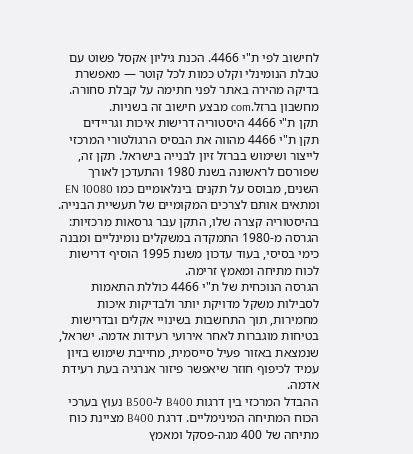לחישוב לפי ת"י 4466. הכנת גיליון אקסל פשוט עם טבלת הנומינלי וקלט כמות לכל קוטר — מאפשרת בדיקה מהירה באתר לפני חתימה על קבלת סחורה. מחשבון ברזל.com מבצע חישוב זה בשניות.
תקן ת"י 4466 היסטוריה דרישות איכות וגריידים
תקן ת"י 4466 מהווה את הבסיס הרגולטורי המרכזי לייצור ושימוש בברזל זיון לבנייה בישראל. תקן זה, שפורסם לראשונה בשנת 1980 והתעדכן לאורך השנים, מבוסס על תקנים בינלאומיים כמו EN 10080 ומתאים אותם לצרכים המקומיים של תעשיית הבנייה. בהיסטוריה קצרה שלו, התקן עבר גרסאות מרכזיות: הגרסה מ-1980 התמקדה במשקלים נומינליים ומבנה כימי בסיסי, בעוד עדכון משנת 1995 הוסיף דרישות לכוח מתיחה ומאמץ זרימה.
הגרסה הנוכחית של ת"י 4466 כוללת התאמות לסבילות משקל מדויקת יותר ולבדיקות איכות מחמירות, תוך התחשבות בשינויי אקלים ובדרישות בטיחות מוגברות לאחר אירועי רעידות אדמה. ישראל, שנמצאת באזור פעיל סייסמית, מחייבת שימוש בזיון עמיד לכיפוף חוזר שיאפשר פיזור אנרגיה בעת רעידת אדמה.
ההבדל המרכזי בין דרגות B400 ל-B500 נעוץ בערכי הכוח המתיחה המינימליים. דרגת B400 מציינת כוח מתיחה של 400 מגה-פסקל ומאמץ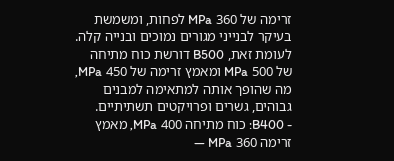זרימה של 360 MPa לפחות, ומשמשת בעיקר לבנייני מגורים נמוכים ובנייה קלה. לעומת זאת, B500 דורשת כוח מתיחה של 500 MPa ומאמץ זרימה של 450 MPa, מה שהופך אותה למתאימה למבנים גבוהים, גשרים ופרויקטים תשתיתיים.
- B400: כוח מתיחה 400 MPa, מאמץ זרימה 360 MPa —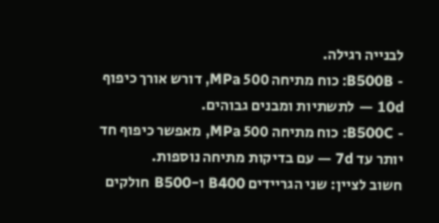לבנייה רגילה.
- B500B: כוח מתיחה 500 MPa, דורש אורך כיפוף 10d — לתשתיות ומבנים גבוהים.
- B500C: כוח מתיחה 500 MPa, מאפשר כיפוף חד יותר עד 7d — עם בדיקות מתיחה נוספות.
חשוב לציין: שני הגריידים B400 ו-B500 חולקים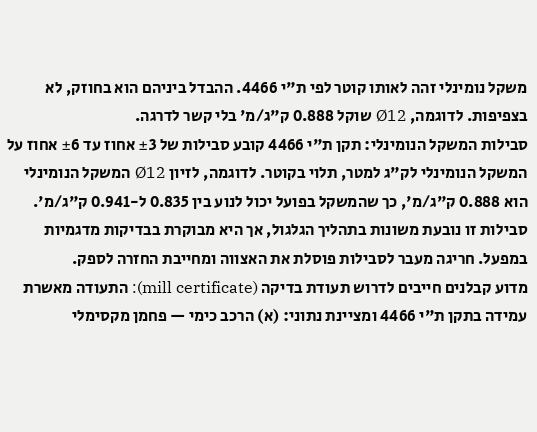משקל נומינלי זהה לאותו קוטר לפי ת"י 4466. ההבדל ביניהם הוא בחוזק, לא בצפיפות. לדוגמה, Ø12 שוקל 0.888 ק"ג/מ' בלי קשר לדרגה.
סבילות המשקל הנומינלי: תקן ת"י 4466 קובע סבילות של ±3 אחוז עד ±6 אחוז על המשקל הנומינלי לק"ג למטר, תלוי בקוטר. לדוגמה, לזיון Ø12 המשקל הנומינלי הוא 0.888 ק"ג/מ', כך שהמשקל בפועל יכול לנוע בין 0.835 ל-0.941 ק"ג/מ'. סבילות זו נובעת משונות בתהליך הגלגול, אך היא מבוקרת בבדיקות מדגמיות במפעל. חריגה מעבר לסבילות פוסלת את האצווה ומחייבת החזרה לספק.
מדוע קבלנים חייבים לדרוש תעודת בדיקה (mill certificate): התעודה מאשרת עמידה בתקן ת"י 4466 ומציינת נתוני: (א) הרכב כימי — פחמן מקסימלי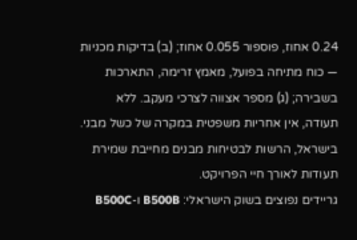0.24 אחוז, פוספור 0.055 אחוז; (ב) בדיקות מכניות — כוח מתיחה בפועל, מאמץ זרימה, התארכות בשבירה; (ג) מספר אצווה לצרכי מעקב. ללא תעודה, אין אחריות משפטית במקרה של כשל מבני. בישראל, הרשות לבטיחות מבנים מחייבת שמירת תעודות לאורך חיי הפרויקט.
גריידים נפוצים בשוק הישראלי: B500B ו-B500C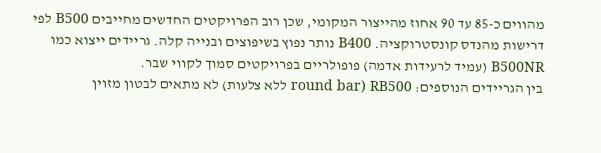מהווים כ-85 עד 90 אחוז מהייצור המקומי, שכן רוב הפרויקטים החדשים מחייבים B500 לפי דרישות מהנדס קונסטרוקציה. B400 נותר נפוץ בשיפוצים ובנייה קלה. גריידים ייצוא כמו B500NR (עמיד לרעידות אדמה) פופולריים בפרויקטים סמוך לקווי שבר.
בין הגריידים הנוספים: RB500 (round bar ללא צלעות) לא מתאים לבטון מזוין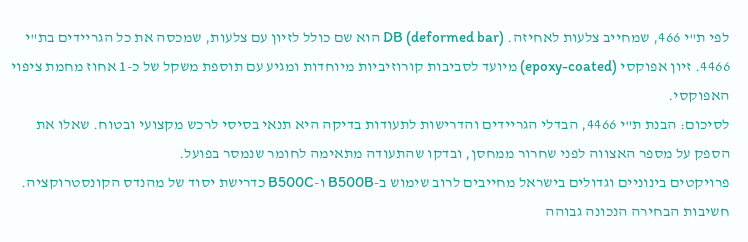לפי ת"י 466, שמחייב צלעות לאחיזה. DB (deformed bar) הוא שם כולל לזיון עם צלעות, שמכסה את כל הגריידים בת"י 4466. זיון אפוקסי (epoxy-coated) מיועד לסביבות קורוזיביות מיוחדות ומגיע עם תוספת משקל של כ-1 אחוז מחמת ציפוי האפוקסי.
לסיכום: הבנת ת"י 4466, הבדלי הגריידים והדרישות לתעודות בדיקה היא תנאי בסיסי לרכש מקצועי ובטוח. שאלו את הספק על מספר האצווה לפני שחרור ממחסן, ובדקו שהתעודה מתאימה לחומר שנמסר בפועל.
פרויקטים בינוניים וגדולים בישראל מחייבים לרוב שימוש ב-B500B ו-B500C כדרישת יסוד של מהנדס הקונסטרוקציה. חשיבות הבחירה הנכונה גבוהה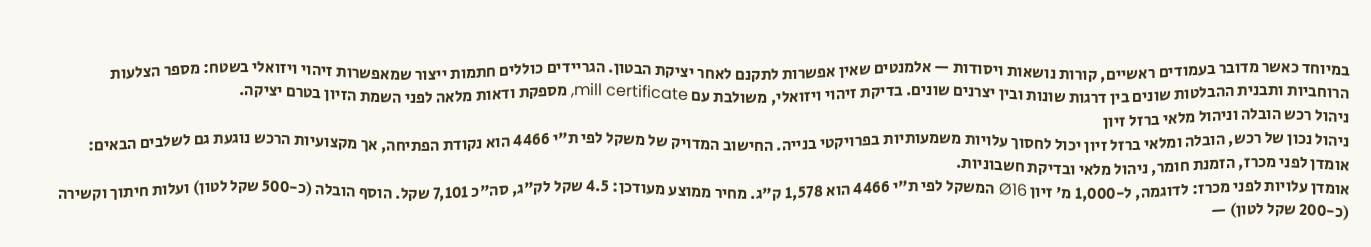במיוחד כאשר מדובר בעמודים ראשיים, קורות נושאות ויסודות — אלמנטים שאין אפשרות לתקנם לאחר יציקת הבטון. הגריידים כוללים חתמות ייצור שמאפשרות זיהוי ויזואלי בשטח: מספר הצלעות הרוחביות ותבנית ההבלטות שונים בין דרגות שונות ובין יצרנים שונים. בדיקת זיהוי ויזואלי, משולבת עם mill certificate, מספקת ודאות מלאה לפני השמת הזיון בטרם יציקה.
ניהול רכש הובלה וניהול מלאי ברזל זיון
ניהול נכון של רכש, הובלה ומלאי ברזל זיון יכול לחסוך עלויות משמעותיות בפרויקטי בנייה. החישוב המדויק של משקל לפי ת"י 4466 הוא נקודת הפתיחה, אך מקצועיות הרכש נוגעת גם לשלבים הבאים: אומדן לפני מכרז, הזמנת חומר, ניהול מלאי ובדיקת חשבוניות.
אומדן עלויות לפני מכרז: לדוגמה, ל-1,000 מ' זיון Ø16 המשקל לפי ת"י 4466 הוא 1,578 ק"ג. מחיר ממוצע מעודכן: 4.5 שקל לק"ג, סה"כ 7,101 שקל. הוסף הובלה (כ-500 שקל לטון) ועלות חיתוך וקשירה (כ-200 שקל לטון) —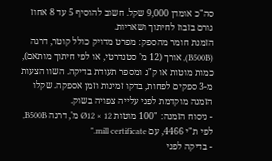סה"כ אומדן 9,000 שקל. חשוב להוסיף 5 עד 8 אחוז גורם בזבוז לחיתוך ושאריות.
הזמנת חומר מהספק: מפרט מדויק כולל קוטר, דרגה (B500B), אורך (12 מ' סטנדרטי, או לפי חיתוך מותאם), כמות מוטות או ק"ג ומספר תעודת בדיקה. השוו הצעות מ-3 ספקים לפחות, בדקו זמינות וזמן אספקה. שקלו הזמנה מוקדמת לפני עלייה צפויה בשוק.
- ניסוח הזמנה: "100 מוטות Ø12 × 12 מ', דרגה B500B, לפי ת"י 4466, עם mill certificate."
- בדיקה לפני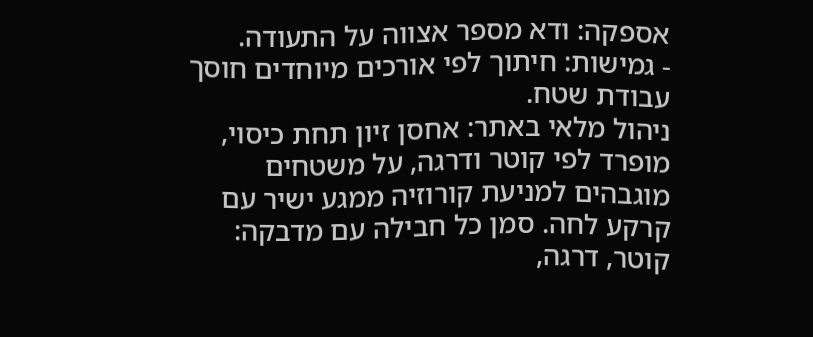אספקה: ודא מספר אצווה על התעודה.
- גמישות: חיתוך לפי אורכים מיוחדים חוסך עבודת שטח.
ניהול מלאי באתר: אחסן זיון תחת כיסוי, מופרד לפי קוטר ודרגה, על משטחים מוגבהים למניעת קורוזיה ממגע ישיר עם קרקע לחה. סמן כל חבילה עם מדבקה: קוטר, דרגה,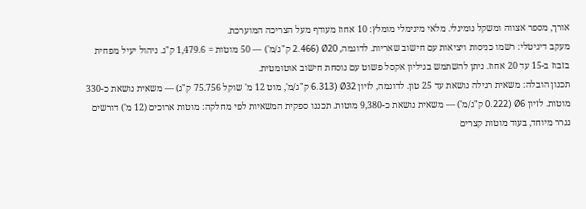אורך, מספר אצווה ומשקל נומינלי. מלאי מינימלי מומלץ: 10 אחוז מעודף מעל הצריכה המוערכת.
מעקב דיגיטלי: רשמו כניסות ויציאות עם חישוב שאריות. לדוגמה, Ø20 (2.466 ק"ג/מ') — 50 מוטות = 1,479.6 ק"ג. ניהול יעיל מפחית בזבוז ב-15 עד 20 אחוז. ניתן להשתמש בגיליון אקסל פשוט עם נוסחת חישוב אוטומטית.
תכנון הובלה: משאית רגילה נושאת עד 25 טון. לדוגמה, לזיון Ø32 (6.313 ק"ג/מ', מוט 12 מ' שוקל 75.756 ק"ג) — משאית נושאת כ-330 מוטות. לזיון Ø6 (0.222 ק"ג/מ') — משאית נושאת כ-9,380 מוטות. תכננו ספקית המשאיות לפי מחלקה: מוטות ארוכים (12 מ') דורשים נגרר מיוחד, בעוד מוטות קצרים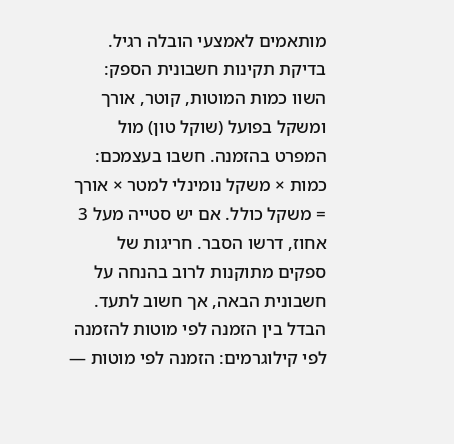מותאמים לאמצעי הובלה רגיל.
בדיקת תקינות חשבונית הספק: השוו כמות המוטות, קוטר, אורך ומשקל בפועל (שוקל טון) מול המפרט בהזמנה. חשבו בעצמכם: כמות × משקל נומינלי למטר × אורך = משקל כולל. אם יש סטייה מעל 3 אחוז, דרשו הסבר. חריגות של ספקים מתוקנות לרוב בהנחה על חשבונית הבאה, אך חשוב לתעד.
הבדל בין הזמנה לפי מוטות להזמנה לפי קילוגרמים: הזמנה לפי מוטות —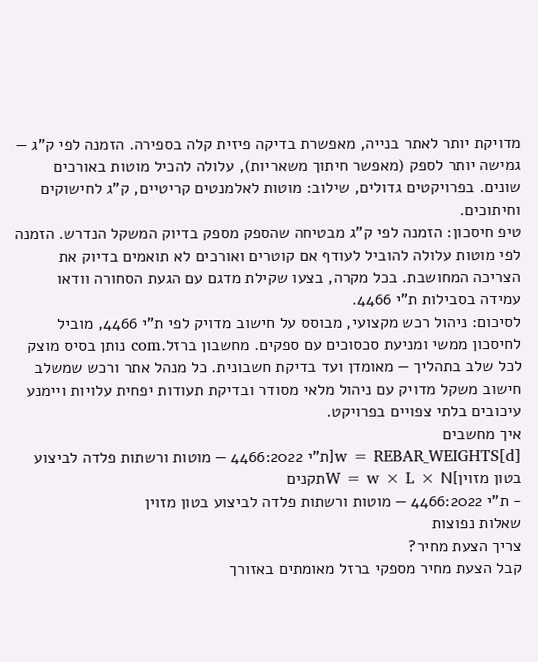מדויקת יותר לאתר בנייה, מאפשרת בדיקה פיזית קלה בספירה. הזמנה לפי ק"ג — גמישה יותר לספק (מאפשר חיתוך משאריות), עלולה להכיל מוטות באורכים שונים. בפרויקטים גדולים, שילוב: מוטות לאלמנטים קריטיים, ק"ג לחישוקים וחיתוכים.
טיפ חיסכון: הזמנה לפי ק"ג מבטיחה שהספק מספק בדיוק המשקל הנדרש. הזמנה לפי מוטות עלולה להוביל לעודף אם קוטרים ואורכים לא תואמים בדיוק את הצריכה המחושבת. בכל מקרה, בצעו שקילת מדגם עם הגעת הסחורה וודאו עמידה בסבילות ת"י 4466.
לסיכום: ניהול רכש מקצועי, מבוסס על חישוב מדויק לפי ת"י 4466, מוביל לחיסכון ממשי ומניעת סכסוכים עם ספקים. מחשבון ברזל.com נותן בסיס מוצק לכל שלב בתהליך — מאומדן ועד בדיקת חשבונית. כל מנהל אתר ורכש שמשלב חישוב משקל מדויק עם ניהול מלאי מסודר ובדיקת תעודות יפחית עלויות ויימנע עיכובים בלתי צפויים בפרויקט.
איך מחשבים
w = REBAR_WEIGHTS[d][ת"י 4466:2022 — מוטות ורשתות פלדה לביצוע בטון מזוין]W = w × L × Nתקנים
- ת"י 4466:2022 — מוטות ורשתות פלדה לביצוע בטון מזוין
שאלות נפוצות
צריך הצעת מחיר?
קבל הצעת מחיר מספקי ברזל מאומתים באזורך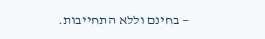— בחינם וללא התחייבות.